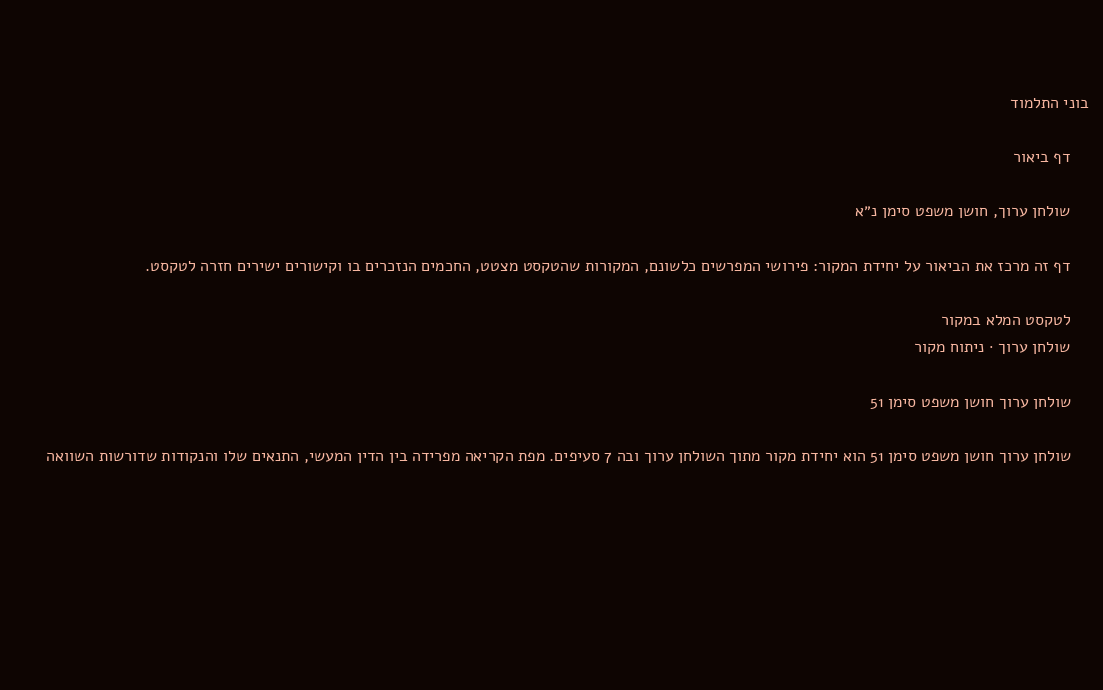בוני התלמוד

    דף ביאור

    שולחן ערוך, חושן משפט סימן נ״א

    דף זה מרכז את הביאור על יחידת המקור: פירושי המפרשים כלשונם, המקורות שהטקסט מצטט, החכמים הנזכרים בו וקישורים ישירים חזרה לטקסט.

    לטקסט המלא במקור
    שולחן ערוך · ניתוח מקור

    שולחן ערוך חושן משפט סימן 51

    שולחן ערוך חושן משפט סימן 51 הוא יחידת מקור מתוך השולחן ערוך ובה 7 סעיפים. מפת הקריאה מפרידה בין הדין המעשי, התנאים שלו והנקודות שדורשות השוואה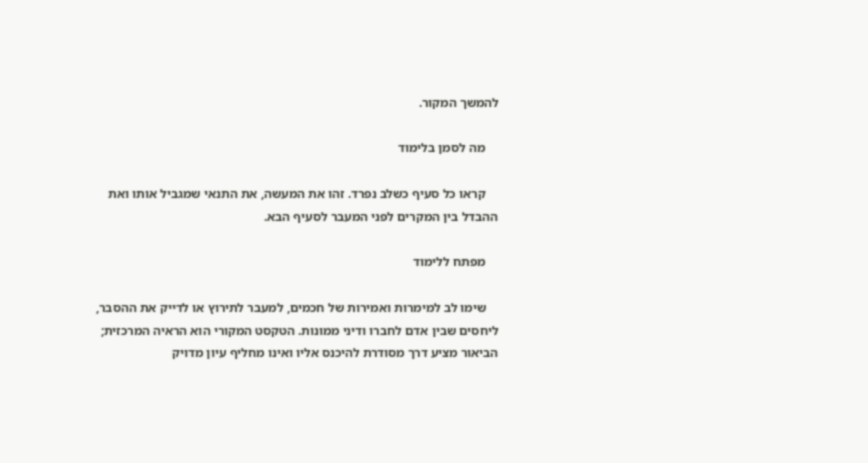להמשך המקור.

    מה לסמן בלימוד

    קראו כל סעיף כשלב נפרד. זהו את המעשה, את התנאי שמגביל אותו ואת ההבדל בין המקרים לפני המעבר לסעיף הבא.

    מפתח ללימוד

    שימו לב למימרות ואמירות של חכמים, למעבר לתירוץ או לדייק את ההסבר, ליחסים שבין אדם לחברו ודיני ממונות. הטקסט המקורי הוא הראיה המרכזית; הביאור מציע דרך מסודרת להיכנס אליו ואינו מחליף עיון מדויק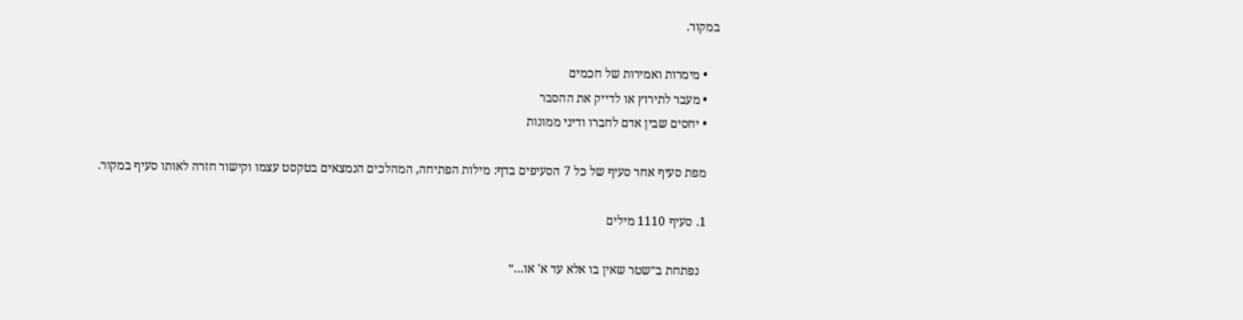במקור.

    • מימרות ואמירות של חכמים
    • מעבר לתירוץ או לדייק את ההסבר
    • יחסים שבין אדם לחברו ודיני ממונות

    מפת סעיף אחר סעיף של כל 7 הסעיפים בדף: מילות הפתיחה, המהלכים הנמצאים בטקסט עצמו וקישור חזרה לאותו סעיף במקור.

    1. סעיף 1110 מילים

      נפתחת ב״שטר שאין בו אלא עד א' או…״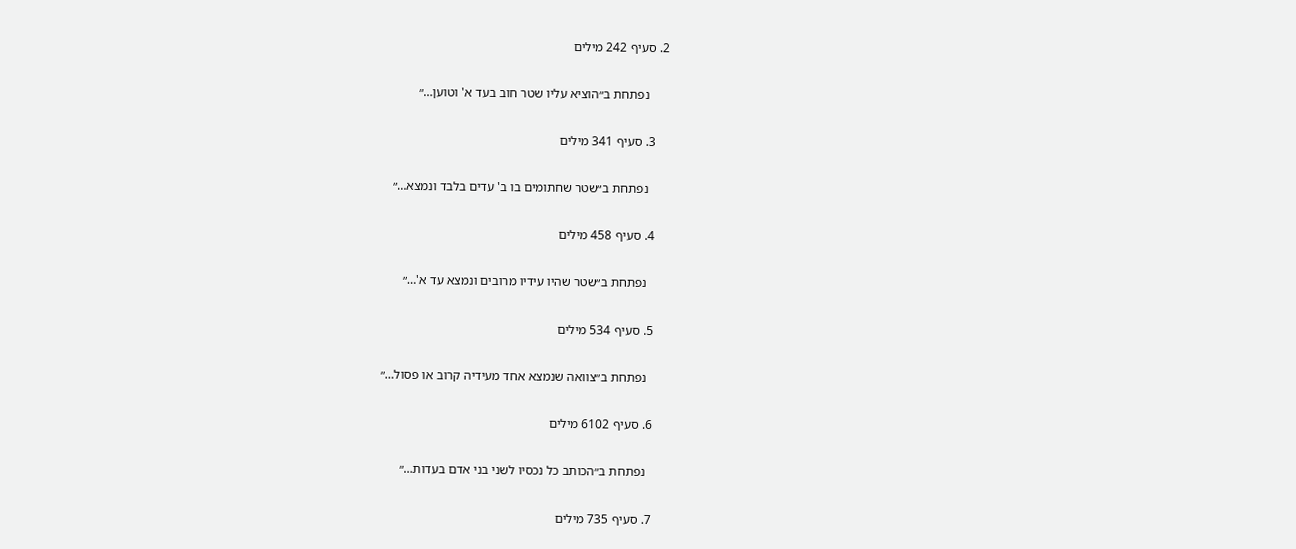2. סעיף 242 מילים

      נפתחת ב״הוציא עליו שטר חוב בעד א' וטוען…״

    3. סעיף 341 מילים

      נפתחת ב״שטר שחתומים בו ב' עדים בלבד ונמצא…״

    4. סעיף 458 מילים

      נפתחת ב״שטר שהיו עידיו מרובים ונמצא עד א'…״

    5. סעיף 534 מילים

      נפתחת ב״צוואה שנמצא אחד מעידיה קרוב או פסול…״

    6. סעיף 6102 מילים

      נפתחת ב״הכותב כל נכסיו לשני בני אדם בעדות…״

    7. סעיף 735 מילים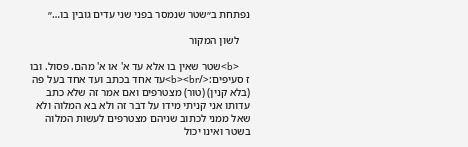נפתחת ב״שטר שנמסר בפני שני עדים גובין בו…״

    לשון המקור

    <b>שטר שאין בו אלא עד א' או א' מהם. פסול. ובו ז סעיפים:</b><br>עד אחד בכתב ועד אחד בעל פה (בלא קנין) (טור) מצטרפים ואם אמר זה שלא כתב עדותו אני קניתי מידו על דבר זה ולא בא המלוה ולא שאל ממני לכתוב שניהם מצטרפים לעשות המלוה בשטר ואינו יכול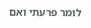לומר פרעתי ואם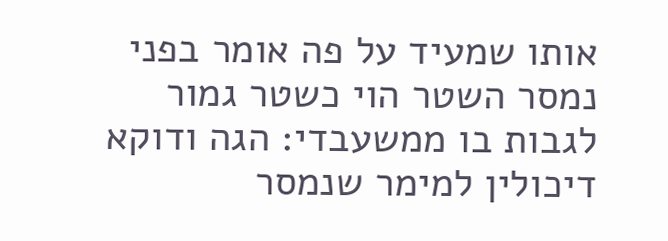אותו שמעיד על פה אומר בפני נמסר השטר הוי כשטר גמור לגבות בו ממשעבדי: הגה ודוקא דיכולין למימר שנמסר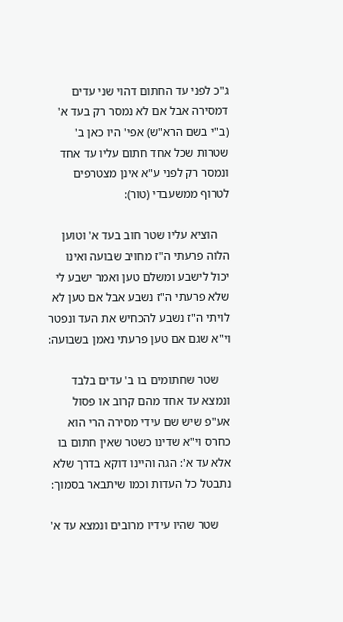ג"כ לפני עד החתום דהוי שני עדים דמסירה אבל אם לא נמסר רק בעד א' (ב"י בשם הרא"ש) אפי' היו כאן ב' שטרות שכל אחד חתום עליו עד אחד ונמסר רק לפני ע"א אינן מצטרפים לטרוף ממשעבדי (טור):

    הוציא עליו שטר חוב בעד א' וטוען הלוה פרעתי ה"ז מחויב שבועה ואינו יכול לישבע ומשלם טען ואמר ישבע לי שלא פרעתי ה"ז נשבע אבל אם טען לא לויתי ה"ז נשבע להכחיש את העד ונפטר וי"א שגם אם טען פרעתי נאמן בשבועה:

    שטר שחתומים בו ב' עדים בלבד ונמצא עד אחד מהם קרוב או פסול אע"פ שיש שם עידי מסירה הרי הוא כחרס וי"א שדינו כשטר שאין חתום בו אלא עד א': הגה והיינו דוקא בדרך שלא נתבטל כל העדות וכמו שיתבאר בסמוך:

    שטר שהיו עידיו מרובים ונמצא עד א'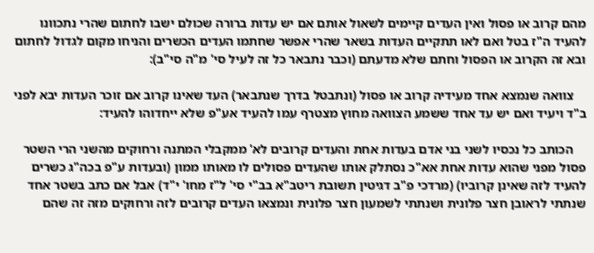מהם קרוב או פסול ואין העדים קיימים לשאול אותם אם יש עדות ברורה שכולם ישבו לחתום שהרי נתכוונו להעיד ה"ז בטל ואם לאו תתקיים העדות בשאר שהרי אפשר שחתמו העדים הכשרים והניחו מקום לגדול לחתום ובא זה הקרוב או הפסול וחתם שלא מדעתם (וכבר נתבאר כל זה לעיל סי' מ"ה סי"ב):

    צוואה שנמצא אחד מעידיה קרוב או פסול (ונתבטל בדרך שנתבאר) העד שאינו קרוב אם זוכר העדות יבא לפני ב"ד ויעיד ואם יש עד אחד ששמע הצוואה מחוץ מצטרף עמו להעיד אע"פ שלא ייחדוהו להעיד:

    הכותב כל נכסיו לשני בני אדם בעדות אחת והעדים קרובים לא' ממקבלי המתנה ורחוקים מהשני הרי השטר פסול מפני שהוא עדות אחת אא"כ נסתלק אותו שהעדים פסולים לו מאותו ממון (ובעדות ע"פ בכה"ג כשרים להעיד לזה שאינן קרוביו) (מרדכי פ"ב דגיטין תשובת ריטב"א בב"י סי' ל"ז מחו' י"ד) אבל אם כתב בשטר אחד שנתתי לראובן חצר פלונית ושנתתי לשמעון חצר פלונית ונמצאו העדים קרובים לזה ורחוקים מזה זה שהם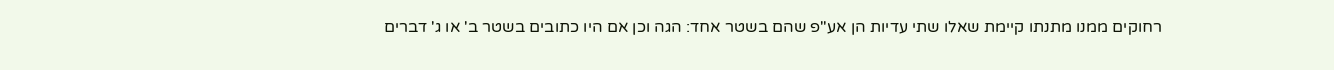רחוקים ממנו מתנתו קיימת שאלו שתי עדיות הן אע"פ שהם בשטר אחד: הגה וכן אם היו כתובים בשטר ב' או ג' דברים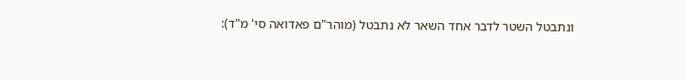ונתבטל השטר לדבר אחד השאר לא נתבטל (מוהר"ם פאדואה סי' מ"ד):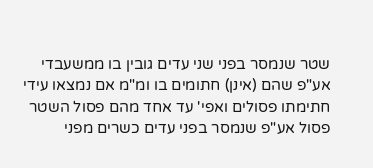שטר שנמסר בפני שני עדים גובין בו ממשעבדי אע"פ שהם (אינן) חתומים בו ומ"מ אם נמצאו עידי חתימתו פסולים ואפי' עד אחד מהם פסול השטר פסול אע"פ שנמסר בפני עדים כשרים מפני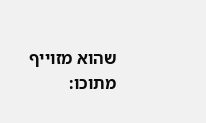שהוא מזוייף מתוכו: